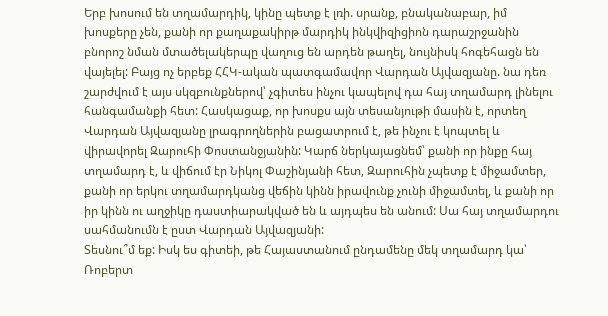Երբ խոսում են տղամարդիկ, կինը պետք է լռի. սրանք, բնականաբար, իմ խոսքերը չեն, քանի որ քաղաքակիրթ մարդիկ ինկվիզիցիոն դարաշրջանին բնորոշ նման մտածելակերպը վաղուց են արդեն թաղել, նույնիսկ հոգեհացն են վայելել: Բայց ոչ երբեք ՀՀԿ-ական պատգամավոր Վարդան Այվազյանը. նա դեռ շարժվում է այս սկզբունքներով՝ չգիտես ինչու կապելով դա հայ տղամարդ լինելու հանգամանքի հետ: Հասկացաք, որ խոսքս այն տեսանյութի մասին է, որտեղ Վարդան Այվազյանը լրագրողներին բացատրում է, թե ինչու է կոպտել և վիրավորել Զարուհի Փոստանջյանին: Կարճ ներկայացնեմ՝ քանի որ ինքը հայ տղամարդ է, և վիճում էր Նիկոլ Փաշինյանի հետ, Զարուհին չպետք է միջամտեր, քանի որ երկու տղամարդկանց վեճին կինն իրավունք չունի միջամտել, և քանի որ իր կինն ու աղջիկը դաստիարակված են և այդպես են անում: Սա հայ տղամարդու սահմանումն է ըստ Վարդան Այվազյանի:
Տեսնու՞մ եք: Իսկ ես գիտեի, թե Հայաստանում ընդամենը մեկ տղամարդ կա՝ Ռոբերտ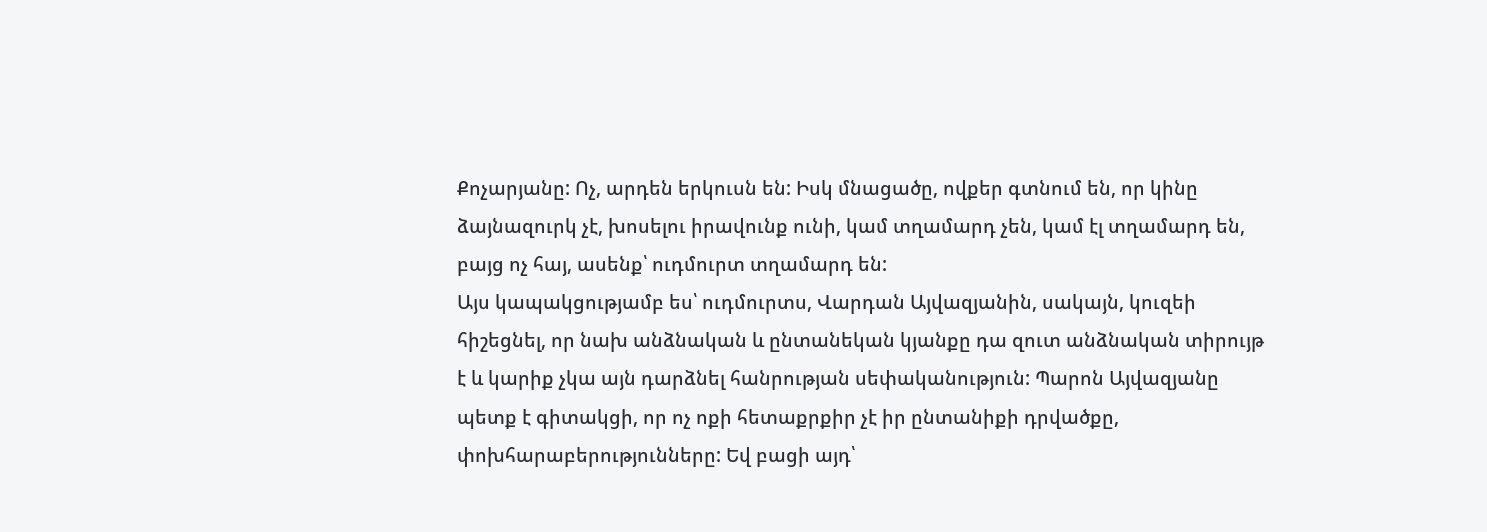Քոչարյանը: Ոչ, արդեն երկուսն են: Իսկ մնացածը, ովքեր գտնում են, որ կինը ձայնազուրկ չէ, խոսելու իրավունք ունի, կամ տղամարդ չեն, կամ էլ տղամարդ են, բայց ոչ հայ, ասենք՝ ուդմուրտ տղամարդ են:
Այս կապակցությամբ ես՝ ուդմուրտս, Վարդան Այվազյանին, սակայն, կուզեի հիշեցնել, որ նախ անձնական և ընտանեկան կյանքը դա զուտ անձնական տիրույթ է և կարիք չկա այն դարձնել հանրության սեփականություն: Պարոն Այվազյանը պետք է գիտակցի, որ ոչ ոքի հետաքրքիր չէ իր ընտանիքի դրվածքը, փոխհարաբերությունները: Եվ բացի այդ՝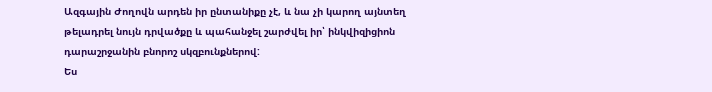Ազգային Ժողովն արդեն իր ընտանիքը չէ, և նա չի կարող այնտեղ թելադրել նույն դրվածքը և պահանջել շարժվել իր՝ ինկվիզիցիոն դարաշրջանին բնորոշ սկզբունքներով:
Ես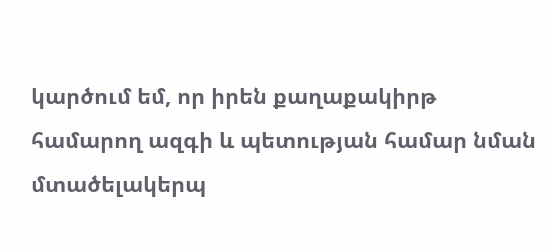կարծում եմ, որ իրեն քաղաքակիրթ համարող ազգի և պետության համար նման մտածելակերպ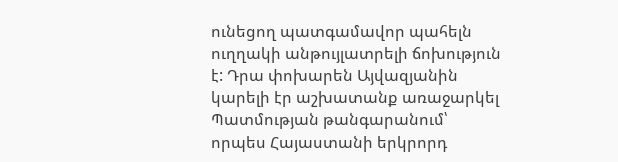ունեցող պատգամավոր պահելն ուղղակի անթույլատրելի ճոխություն է: Դրա փոխարեն Այվազյանին կարելի էր աշխատանք առաջարկել Պատմության թանգարանում՝ որպես Հայաստանի երկրորդ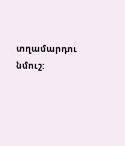տղամարդու նմուշ: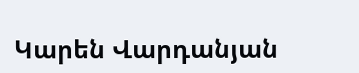Կարեն Վարդանյան